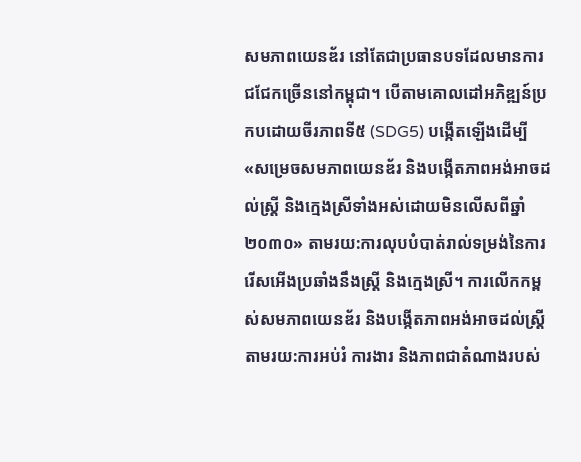សមភាពយេនឌ័រ នៅតែជាប្រធានបទដែលមានការជជែកច្រើននៅកម្ពុជា។ បើតាមគោលដៅអភិឌ្ឍន៍ប្រកបដោយចីរភាពទី៥ (SDG5) បង្កើតឡើងដើម្បី «សម្រេចសមភាពយេនឌ័រ និងបង្កើតភាពអង់អាចដល់ស្រ្តី និងក្មេងស្រីទាំងអស់ដោយមិនលើសពីឆ្នាំ២០៣០» តាមរយ:ការលុបបំបាត់រាល់ទម្រង់នៃការរើសអើងប្រឆាំងនឹងស្រ្តី និងក្មេងស្រី។ ការលើកកម្ពស់សមភាពយេនឌ័រ និងបង្កើតភាពអង់អាចដល់ស្រី្ត តាមរយ:ការអប់រំ ការងារ និងភាពជាតំណាងរបស់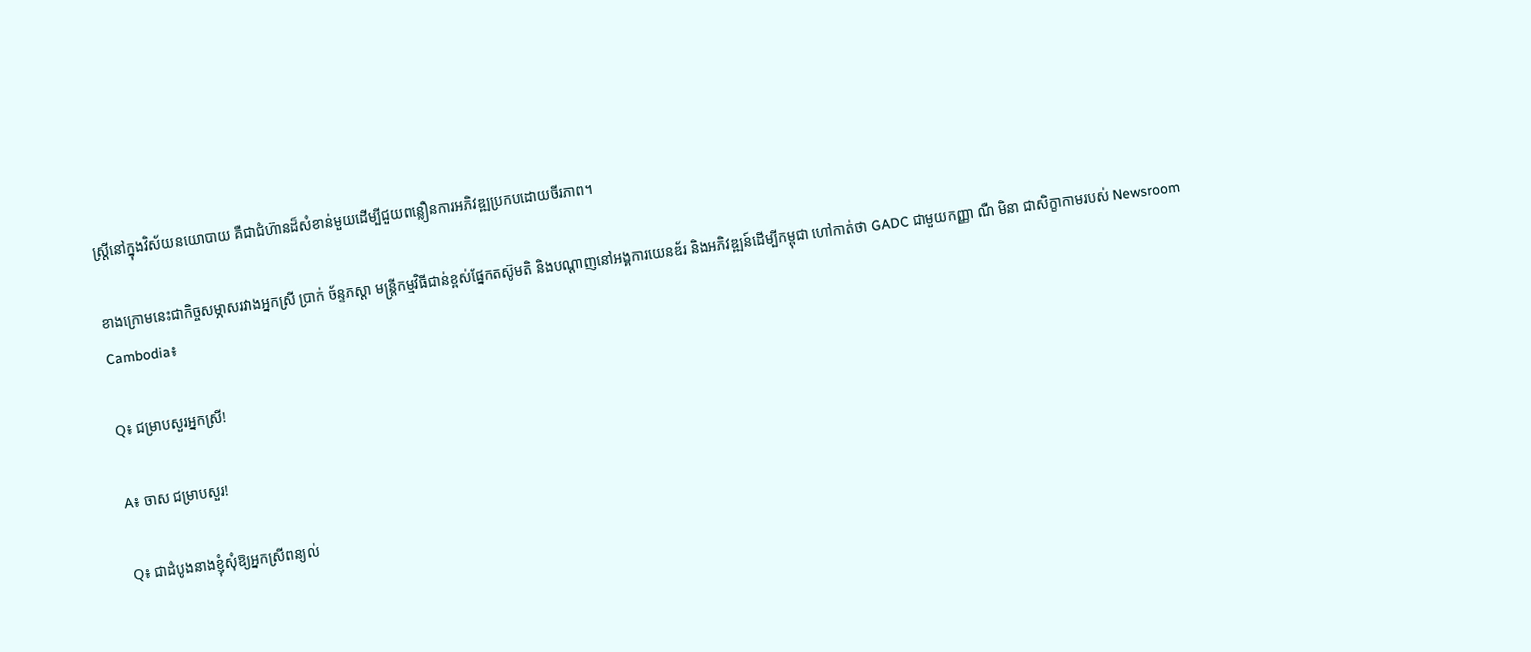ស្រី្តនៅក្នុងវិស័យនយោបាយ គឺជាជំហ៊ានដ៏សំខាន់មួយដើម្បីជួយពន្លឿនការអភិវឌ្ឍប្រកបដោយចីរភាព។

ខាងក្រោមនេះជាកិច្ចសម្ភាសរវាងអ្នកស្រី ប្រាក់ ច័ន្ទភស្តា មន្រ្ដីកម្មវិធីជាន់ខ្ពស់ផ្នែកតស៊ូមតិ និងបណ្ដាញនៅអង្គការយេនឌ័រ និងអភិវឌ្ឍន៍ដើម្បីកម្ពុជា ហៅកាត់ថា GADC ជាមួយកញ្ញា ណឺ មិនា ជាសិក្ខាកាមរបស់ Newsroom Cambodia៖

Q៖ ជម្រាបសួរអ្នកស្រី!

A៖ ចាស ជម្រាបសួរ!

Q៖ ជាដំបូងនាងខ្ញុំសុំឱ្យអ្នកស្រីពន្យល់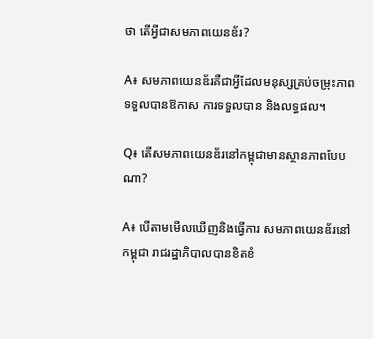ថា តើអ្វីជាសមភាពយេនឌ័រ?

A៖ សមភាពយេនឌ័រគឺជាអ្វីដែលមនុស្សគ្រប់ចម្រុះភាពទទួលបានឱកាស ការទទួលបាន និងលទ្ធផល។

Q៖ តើសមភាពយេនឌ័រនៅកម្ពុជាមានស្ថានភាពបែបណា?

A៖ បើតាមមើលឃើញនិងធ្វើការ សមភាពយេនឌ័រនៅកម្ពុជា រាជរដ្ឋាភិបាលបានខិតខំ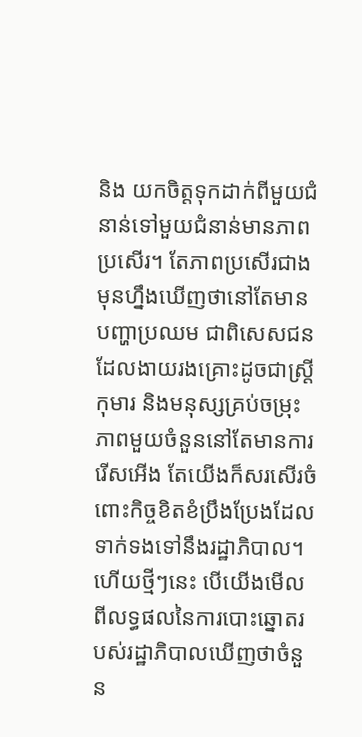និង យកចិត្តទុកដាក់ពីមួយជំនាន់ទៅមួយជំនាន់មានភាពប្រសើរ។ តែភាពប្រសើរជាងមុនហ្នឹងឃើញថានៅតែមានបញ្ហាប្រឈម ជាពិសេសជនដែលងាយរងគ្រោះដូចជាស្រ្តី កុមារ និងមនុស្សគ្រប់ចម្រុះភាពមួយចំនួននៅតែមានការរើសអើង តែយើងក៏សរសើរចំពោះកិច្ចខិតខំប្រឹងប្រែងដែលទាក់ទងទៅនឹងរដ្ឋាភិបាល។ ហើយថ្មីៗនេះ បើយើងមើលពីលទ្ធផលនៃការបោះឆ្នោតរបស់រដ្ឋាភិបាលឃើញថាចំនួន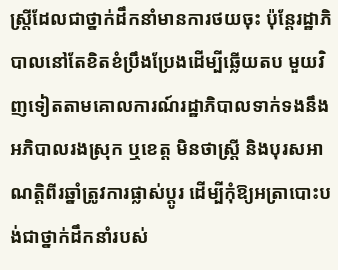ស្រ្តីដែលជាថ្នាក់ដឹកនាំមានការថយចុះ ប៉ុន្តែរដ្ឋាភិបាលនៅតែខិតខំប្រឹងប្រែងដើម្បីឆ្លើយតប មួយវិញទៀតតាមគោលការណ៍រដ្ឋាភិបាលទាក់ទងនឹងអភិបាលរងស្រុក ឬខេត្ត មិនថាស្រី្ត និងបុរសអាណត្តិពីរឆ្នាំត្រូវការផ្លាស់ប្តូរ ដើម្បីកុំឱ្យអត្រាបោះបង់ជាថ្នាក់ដឹកនាំរបស់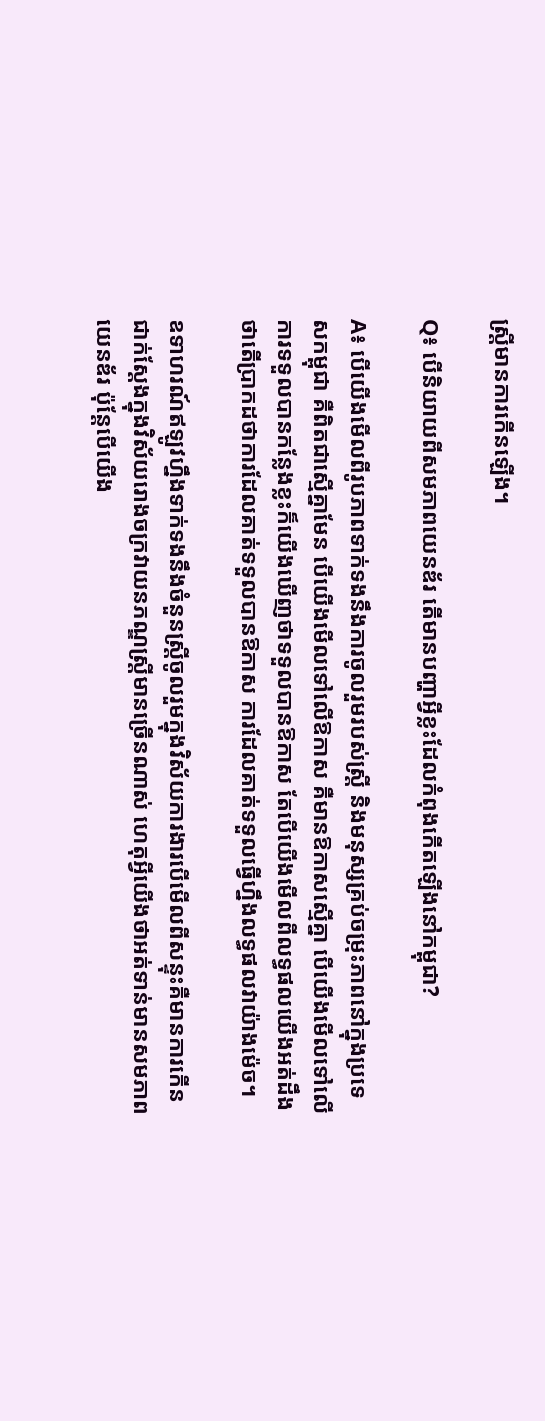ស្រ្តីមានការកើនឡើង។

Q៖ បើនិយាយពីសមភាពយេនឌ័រ តើមានបញ្ហាអ្វីខ្លះដែលកំពុងកើតឡើងនៅកម្ពុជា?

A៖ បើយើងមើលពីរូបភាពទាក់ទងនឹងការចូលរួមរបស់ស្រី្ត និងមនុស្សគ្រប់ចម្រុះភាពនៅក្នុងប្រទេសកម្ពុជា គឺពិតជាស្មើគ្នាមែន បើយើងមើលទៅលើឱកាស គឺមានឱកាសស្មើគ្នា បើយើងមើលទៅលើការទទួលបានកន្លែងខ្លះក៏យើងឃើញថាទទួលបានឱកាស តែបើយើងមើលពីលទ្ធផលយើងអត់ដឹងថាតើប្រាកដថាការដែលគាត់ទទួលបានឱកាស ការដែលគាត់ទទួលធ្វើហ្នឹងលទ្ធផលវាយ៉ាងម៉េច។

ឧទាហរណ៍ឥឡូវហ្នឹងទាក់ទងនឹងចំនួនស្រ្តីចូលរួមក្នុងវិស័យការងារបើមើលពីសន្ទុះគឺមានការកើន ជាក់ស្ដែងក្នុងវិស័យរោងចក្រវាយនភណ្ឌស្រ្តីមានច្រើនណាស់ ហេតុអ្វីយើងថាអត់ទាន់មានសមភាពយេនឌ័រ ប៉ុន្តែបើយើង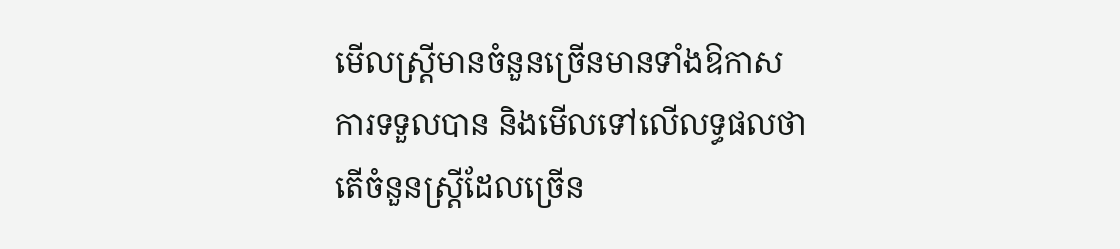មើលស្រ្តីមានចំនួនច្រើនមានទាំងឱកាស ការទទួលបាន និងមើលទៅលើលទ្ធផលថា តើចំនួនស្រ្តីដែលច្រើន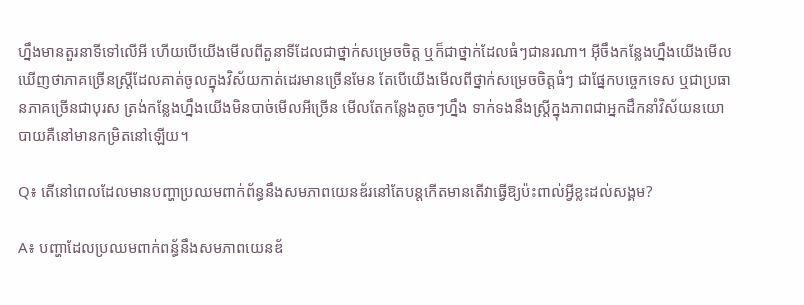ហ្នឹងមានតួរនាទីទៅលើអី ហើយបើយើងមើលពីតួនាទីដែលជាថ្នាក់សម្រេចចិត្ត ឬក៏ជាថ្នាក់ដែលធំៗជានរណា។ អ៊ីចឹងកន្លែងហ្នឹងយើងមើលឃើញថាភាគច្រើនស្រ្តីដែលគាត់ចូលក្នុងវិស័យកាត់ដេរមានច្រើនមែន តែបើយើងមើលពីថ្នាក់សម្រេចចិត្តធំៗ ជាផ្នែកបច្ចេកទេស ឬជាប្រធានភាគច្រើនជាបុរស ត្រង់កន្លែងហ្នឹងយើងមិនបាច់មើលអីច្រើន មើលតែកន្លែងតូចៗហ្នឹង ទាក់ទងនឹងស្រ្តីក្នុងភាពជាអ្នកដឹកនាំវិស័យនយោបាយគឺនៅមានកម្រិតនៅឡើយ។

Q៖ តើនៅពេលដែលមានបញ្ហាប្រឈមពាក់ព័ន្ធនឹងសមភាពយេនឌ័រនៅតែបន្តកើតមានតើវាធ្វើឱ្យប៉ះពាល់អ្វីខ្លះដល់សង្គម?

A៖ បញ្ហាដែលប្រឈមពាក់ពន្ធ័នឹងសមភាពយេនឌ័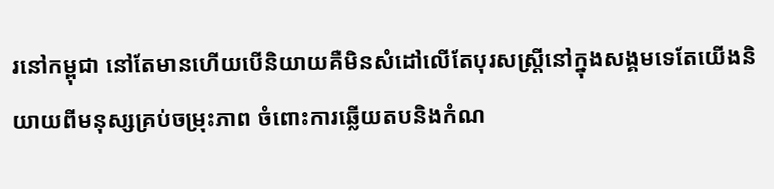រនៅកម្ពុជា នៅតែមានហើយបើនិយាយគឺមិនសំដៅលើតែបុរសស្រ្តីនៅក្នុងសង្គមទេតែយើងនិយាយពីមនុស្សគ្រប់ចម្រុះភាព ចំពោះការឆ្លើយតបនិងកំណ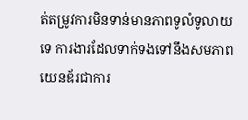ត់តម្រូវការមិនទាន់មានភាពទូលំទូលាយទេ ការងារដែលទាក់ទងទៅនឹងសមភាពយេនឌ័រជាការ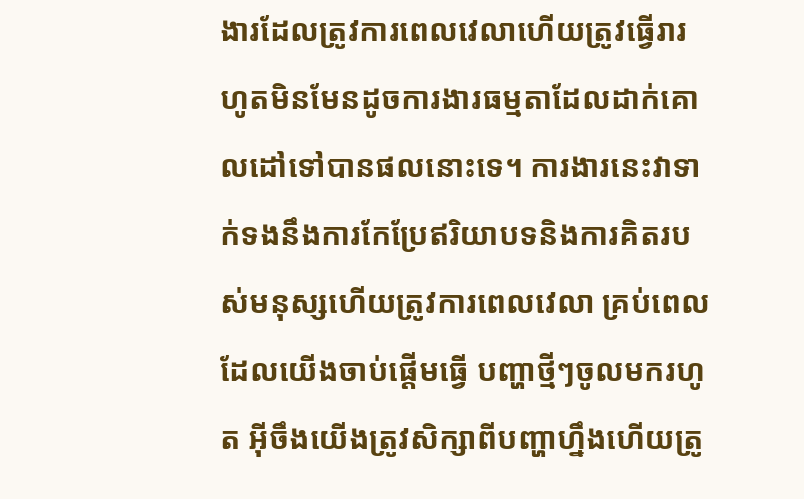ងារដែលត្រូវការពេលវេលាហើយត្រូវធ្វើរារហូតមិនមែនដូចការងារធម្មតាដែលដាក់គោលដៅទៅបានផលនោះទេ។ ការងារនេះវាទាក់ទងនឹងការកែប្រែឥរិយាបទនិងការគិតរបស់មនុស្សហើយត្រូវការពេលវេលា គ្រប់ពេលដែលយើងចាប់ផ្តើមធ្វើ បញ្ហាថ្មីៗចូលមករហូត អ៊ីចឹងយើងត្រូវសិក្សាពីបញ្ហាហ្នឹងហើយត្រូ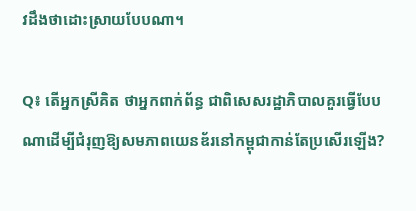វដឹងថាដោះស្រាយបែបណា។

Q៖ តើអ្នកស្រីគិត ថាអ្នកពាក់ព័ន្ធ ជាពិសេសរដ្ឋាភិបាលគួរធ្វើបែបណាដើម្បីជំរុញឱ្យសមភាពយេនឌ័រនៅកម្ពុជាកាន់តែប្រសើរឡើង?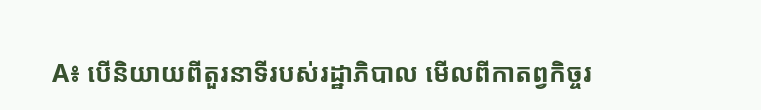A៖ បើនិយាយពីតួរនាទីរបស់រដ្ឋាភិបាល មើលពីកាតព្វកិច្ចរ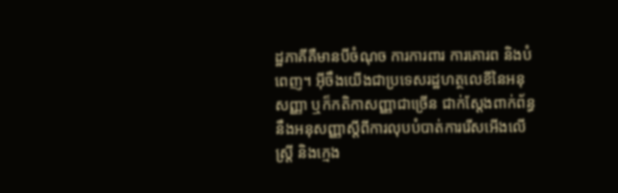ដ្ឋភាគីគឺមានបីចំណុច ការការពារ ការគោរព និងបំពេញ។ អ៊ីចឹងយើងជាប្រទេសរដ្ឋហត្ថលេខីនៃអនុសញ្ញា ឬក៏កតិកាសញ្ញាជាច្រើន ជាក់ស្តែងពាក់ព័ន្ធនឹងអនុសញ្ញាស្តីពីការលុបបំបាត់ការរើសអើងលើស្រ្តី និងក្មេង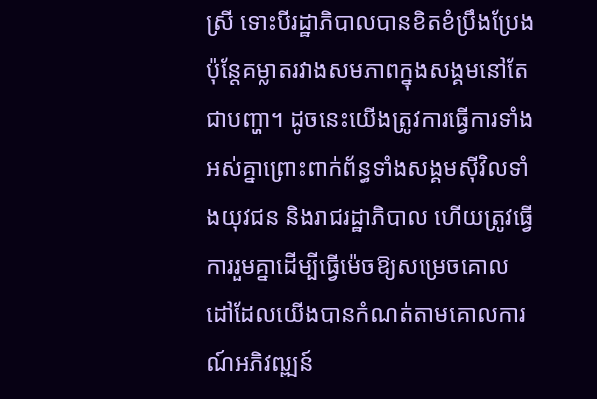ស្រី ទោះបីរដ្ឋាភិបាលបានខិតខំប្រឹងប្រែងប៉ុន្តែគម្លាតរវាងសមភាពក្នុងសង្គមនៅតែជាបញ្ហា។ ដូចនេះយើងត្រូវការធ្វើការទាំងអស់គ្នាព្រោះពាក់ព័ន្ធទាំងសង្គមស៊ីវិលទាំងយុវជន និងរាជរដ្ឋាភិបាល ហើយត្រូវធ្វើការរួមគ្នាដើម្បីធ្វើម៉េចឱ្យសម្រេចគោលដៅដែលយើងបានកំណត់តាមគោលការណ៍អភិវឍ្ឍន៍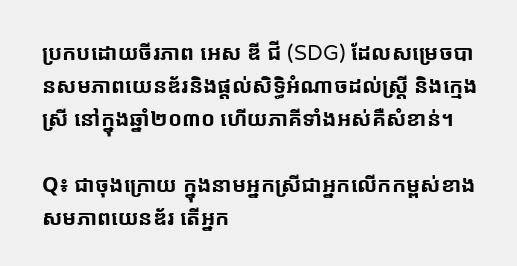ប្រកបដោយចីរភាព អេស ឌី ជី (SDG) ដែលសម្រេចបានសមភាពយេនឌ័រនិងផ្តល់សិទ្ធិអំណាចដល់ស្រ្តី និងក្មេងស្រី នៅក្នុងឆ្នាំ២០៣០ ហើយភាគីទាំងអស់គឺសំខាន់។

Q៖ ជាចុងក្រោយ ក្នុងនាមអ្នកស្រីជាអ្នកលើកកម្ពស់ខាងសមភាពយេនឌ័រ តើអ្នក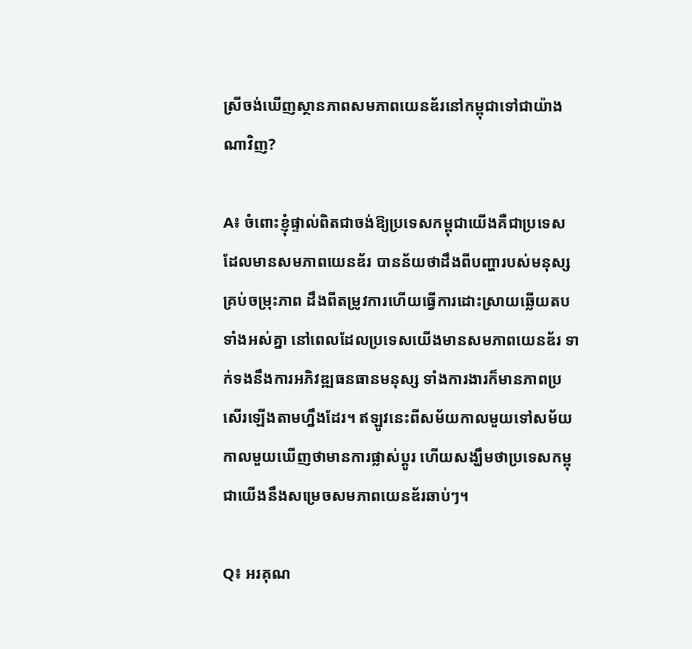ស្រីចង់ឃើញស្ថានភាពសមភាពយេនឌ័រនៅកម្ពុជាទៅជាយ៉ាងណាវិញ?

A៖ ចំពោះខ្ញុំផ្ទាល់ពិតជាចង់ឱ្យប្រទេសកម្ពុជាយើងគឺជាប្រទេសដែលមានសមភាពយេនឌ័រ បានន័យថាដឹងពីបញ្ហារបស់មនុស្សគ្រប់ចម្រុះភាព ដឹងពីតម្រូវការហើយធ្វើការដោះស្រាយឆ្លើយតបទាំងអស់គ្នា នៅពេលដែលប្រទេសយើងមានសមភាពយេនឌ័រ ទាក់ទងនឹងការអភិវឌ្ឍធនធានមនុស្ស ទាំងការងារក៏មានភាពប្រសើរឡើងតាមហ្នឹងដែរ។ ឥឡូវនេះពីសម័យកាលមួយទៅសម័យកាលមួយឃើញថាមានការផ្លាស់ប្តូរ ហើយសង្ឃឹមថាប្រទេសកម្ពុជាយើងនឹងសម្រេចសមភាពយេនឌ័រឆាប់ៗ។

Q៖ អរគុណ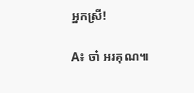អ្នកស្រី!

A៖ ចា៎ អរគុណ៕